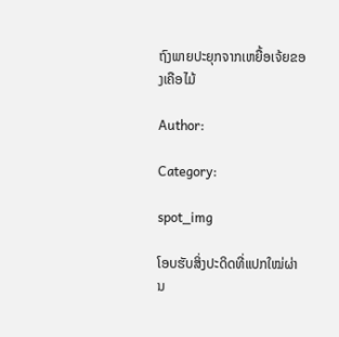ຖົງພາຍປະຍຸກຈາກເຫຍື້ອເຈ້ຍຂອງເຄືອໄມ້

Author:

Category:

spot_img

ໂອບຮັບສິ່ງປະດິດທີ່ແປກໃໝ່ຜ່ານ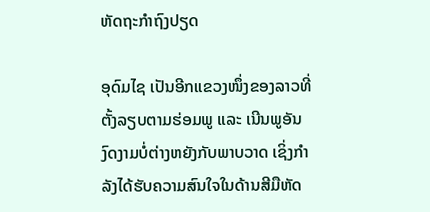ຫັດຖະກໍາຖົງປຽດ

ອຸດົມໄຊ ເປັນອີກແຂວງໜຶ່ງຂອງລາວທີ່ຕັ້ງລຽບຕາມຮ່ອມພູ ແລະ ເນີນພູອັນງົດງາມບໍ່ຕ່າງຫຍັງກັບພາບວາດ ເຊິ່ງກໍາລັງໄດ້ຮັບຄວາມສົນໃຈໃນດ້ານສີມືຫັດ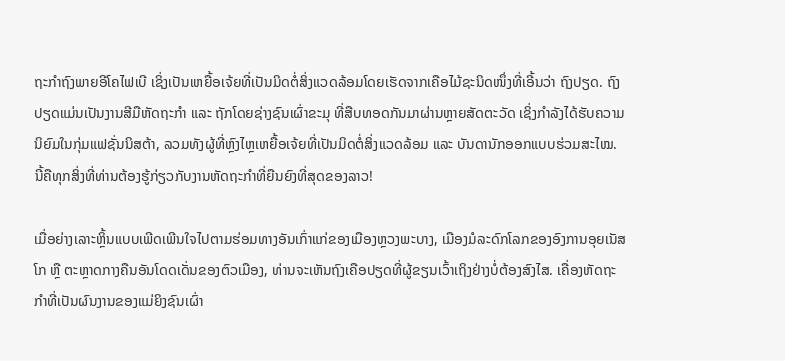ຖະກໍາຖົງພາຍອີໂຄໄຟເບີ ເຊິ່ງເປັນເຫຍື້ອເຈ້ຍທີ່ເປັນມິດຕໍ່ສິ່ງແວດລ້ອມໂດຍເຮັດຈາກເຄືອໄມ້ຊະນິດໜຶ່ງທີ່ເອີ້ນວ່າ ຖົງປຽດ. ຖົງປຽດແມ່ນເປັນງານສີມືຫັດຖະກໍາ ແລະ ຖັກໂດຍຊ່າງຊົນເຜົ່າຂະມຸ ທີ່ສືບທອດກັນມາຜ່ານຫຼາຍສັດຕະວັດ ເຊິ່ງກໍາລັງໄດ້ຮັບຄວາມນິຍົມໃນກຸ່ມແຟຊັ່ນນິສຕ້າ, ລວມທັງຜູ້ທີ່ຫຼົງໄຫຼເຫຍື້ອເຈ້ຍທີ່ເປັນມິດຕໍ່ສິ່ງແວດລ້ອມ ແລະ ບັນດານັກອອກແບບຮ່ວມສະໄໝ. ນີ້ຄືທຸກສິ່ງທີ່ທ່ານຕ້ອງຮູ້ກ່ຽວກັບງານຫັດຖະກຳທີ່ຍືນຍົງທີ່ສຸດຂອງລາວ!

ເມື່ອຍ່າງເລາະຫຼິ້ນແບບເພີດເພີນໃຈໄປຕາມຮ່ອມທາງອັນເກົ່າແກ່ຂອງເມືອງຫຼວງພະບາງ, ເມືອງມໍລະດົກໂລກຂອງອົງການອຸຍເນັສໂກ ຫຼື ຕະຫຼາດກາງຄືນອັນໂດດເດັ່ນຂອງຕົວເມືອງ, ທ່ານຈະເຫັນຖົງເຄືອປຽດທີ່ຜູ້ຂຽນເວົ້າເຖິງຢ່າງບໍ່ຕ້ອງສົງໄສ. ເຄື່ອງຫັດຖະກຳທີ່ເປັນຜົນງານຂອງແມ່ຍິງຊົນເຜົ່າ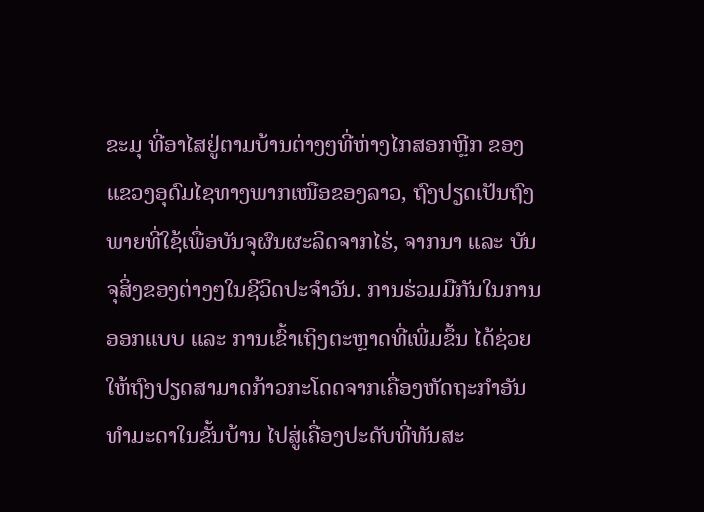ຂະມຸ ທີ່ອາໄສຢູ່ຕາມບ້ານຕ່າງໆທີ່ຫ່າງໄກສອກຫຼີກ ຂອງແຂວງອຸດົມໄຊທາງພາກເໜືອຂອງລາວ, ຖົງປຽດເປັນຖົງພາຍທີ່ໃຊ້ເພື່ອບັນຈຸຜົນຜະລິດຈາກໄຮ່, ຈາກນາ ແລະ ບັນຈຸສິ່ງຂອງຕ່າງໆໃນຊີວິດປະຈຳວັນ. ການຮ່ວມມືກັນໃນການອອກແບບ ແລະ ການເຂົ້າເຖິງຕະຫຼາດທີ່ເພີ່ມຂຶ້ນ ໄດ້ຊ່ວຍໃຫ້ຖົງປຽດສາມາດກ້າວກະໂດດຈາກເຄື່ອງຫັດຖະກຳອັນທໍາມະດາໃນຂັ້ນບ້ານ ໄປສູ່ເຄື່ອງປະດັບທີ່ທັນສະ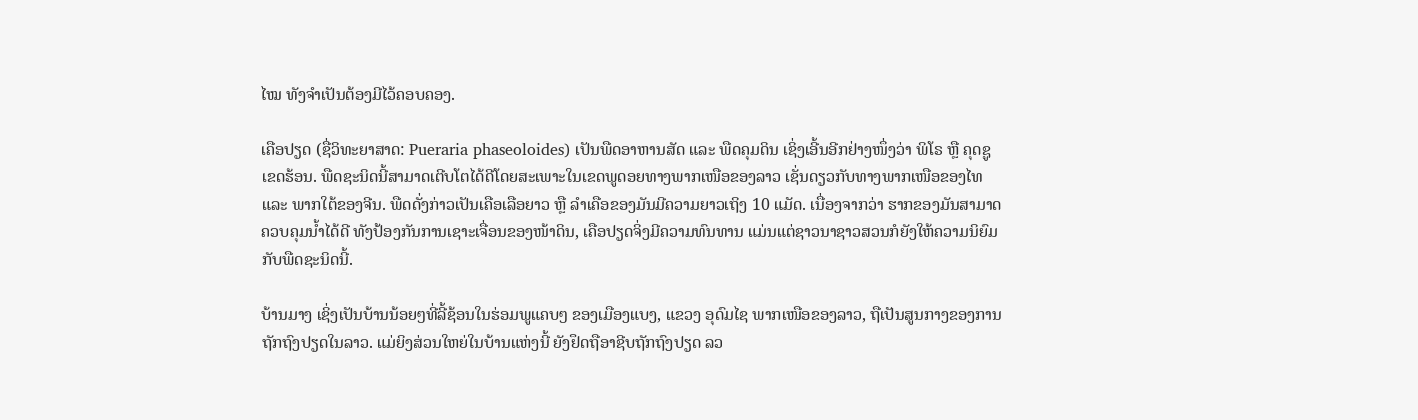ໄໝ ທັງຈໍາເປັນຕ້ອງມີໄວ້ຄອບຄອງ.

ເຄືອປຽດ (ຊື່ວິທະຍາສາດ: Pueraria phaseoloides) ເປັນພືດອາຫານສັດ ແລະ ພືດຄຸມດິນ ເຊິ່ງເອີ້ນອີກຢ່າງໜຶ່ງວ່າ ພິໂຣ ຫຼື ຄຸດຊູເຂດຮ້ອນ. ພືດຊະນິດນີ້ສາມາດເຕີບໂຕໄດ້ດີໂດຍສະເພາະໃນເຂດພູດອຍທາງພາກເໜືອຂອງລາວ ເຊັ່ນດຽວກັບທາງພາກເໜືອຂອງໄທ ແລະ ພາກໃຕ້ຂອງຈີນ. ພືດດັ່ງກ່າວເປັນເຄືອເລືອຍາວ ຫຼື ລຳເຄືອຂອງມັນມີຄວາມຍາວເຖິງ 10 ແມັດ. ເນື່ອງຈາກວ່າ ຮາກຂອງມັນສາມາດຄວບຄຸມນໍ້າໄດ້ດີ ທັງປ້ອງກັນການເຊາະເຈື່ອນຂອງໜ້າດິນ, ເຄືອປຽດຈິ່ງມີຄວາມທົນທານ ແມ່ນແຕ່ຊາວນາຊາວສວນກໍຍັງໃຫ້ຄວາມນິຍົມກັບພືດຊະນິດນີ້.

ບ້ານມາງ ເຊິ່ງເປັນບ້ານນ້ອຍໆທີ່ລີ້ຊ້ອນໃນຮ່ອມພູແຄບໆ ຂອງເມືອງແບງ, ແຂວງ ອຸດົມໄຊ ພາກເໜືອຂອງລາວ, ຖືເປັນສູນກາງຂອງການຖັກຖົງປຽດໃນລາວ. ແມ່ຍິງສ່ວນໃຫຍ່ໃນບ້ານແຫ່ງນີ້ ຍັງຢຶດຖືອາຊີບຖັກຖົງປຽດ ລວ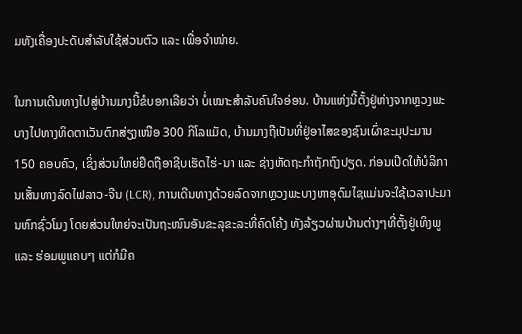ມທັງເຄື່ອງປະດັບສໍາລັບໃຊ້ສ່ວນຕົວ ແລະ ເພື່ອຈໍາໜ່າຍ.

ໃນການເດີນທາງໄປສູ່ບ້ານມາງນີ້ຂໍບອກເລີຍວ່າ ບໍ່ເໝາະສໍາລັບຄົນໃຈອ່ອນ. ບ້ານແຫ່ງນີ້ຕັ້ງຢູ່ຫ່າງຈາກຫຼວງພະບາງໄປທາງທິດຕາເວັນຕົກສ່ຽງເໜືອ 300 ກິໂລແມັດ, ບ້ານມາງຖືເປັນທີ່ຢູ່ອາໄສຂອງຊົນເຜົ່າຂະມຸປະມານ 150 ຄອບຄົວ, ເຊິ່ງສ່ວນໃຫຍ່ຢຶດຖືອາຊີບເຮັດໄຮ່-ນາ ແລະ ຊ່າງຫັດຖະກໍາຖັກຖົງປຽດ. ກ່ອນເປີດໃຫ້ບໍລິການເສັ້ນທາງລົດໄຟລາວ-ຈີນ (LCR), ການເດີນທາງດ້ວຍລົດຈາກຫຼວງພະບາງຫາອຸດົມໄຊແມ່ນຈະໃຊ້ເວລາປະມານຫົກຊົ່ວໂມງ ໂດຍສ່ວນໃຫຍ່ຈະເປັນຖະໜົນອັນຂະລຸຂະລະທີ່ຄົດໂຄ້ງ ທັງລ້ຽວຜ່ານບ້ານຕ່າງໆທີ່ຕັ້ງຢູ່ເທິງພູ ແລະ ຮ່ອມພູແຄບໆ ແຕ່ກໍມີຄ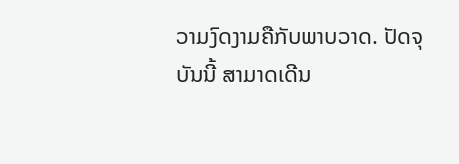ວາມງົດງາມຄືກັບພາບວາດ. ປັດຈຸບັນນີ້ ສາມາດເດີນ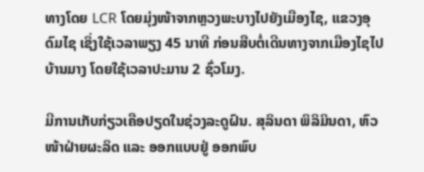ທາງໂດຍ LCR ໂດຍມຸ່ງໜ້າຈາກຫຼວງພະບາງໄປຍັງເມືອງໄຊ, ແຂວງອຸດົມໄຊ ເຊິ່ງໃຊ້ເວລາພຽງ 45 ນາທີ ກ່ອນສືບຕໍ່ເດີນທາງຈາກເມືອງໄຊໄປບ້ານມາງ ໂດຍໃຊ້ເວລາປະມານ 2 ຊົ່ວໂມງ.

ມີການເກັບກ່ຽວເຄືອປຽດໃນຊ່ວງລະດູຝົນ. ສຸລິນດາ ພິລິມິນດາ, ຫົວໜ້າຝ່າຍຜະລິດ ແລະ ອອກແບບຢູ່ ອອກພົບ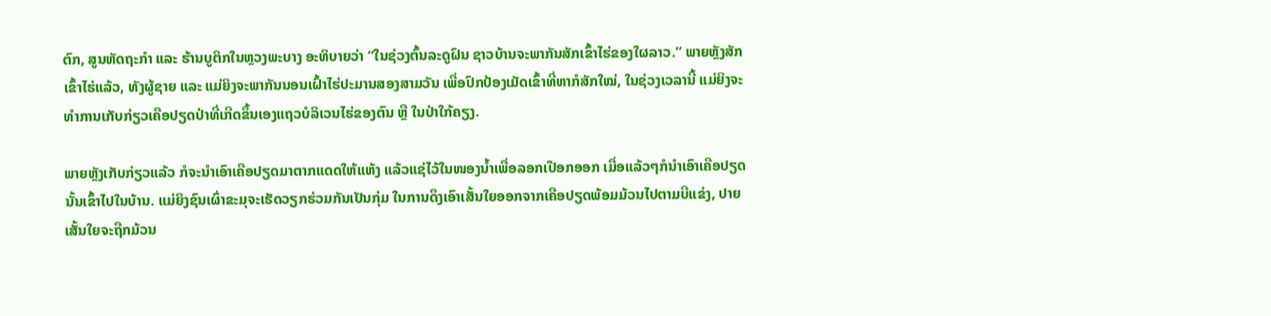ຕົກ, ສູນຫັດຖະກຳ ແລະ ຮ້ານບູຕິກໃນຫຼວງພະບາງ ອະທິບາຍວ່າ “ໃນຊ່ວງຕົ້ນລະດູຝົນ ຊາວບ້ານຈະພາກັນສັກເຂົ້າໄຮ່ຂອງໃຜລາວ.” ພາຍຫຼັງສັກເຂົ້າໄຮ່ແລ້ວ, ທັງຜູ້ຊາຍ ແລະ ແມ່ຍິງຈະພາກັນນອນເຝົ້າໄຮ່ປະມານສອງສາມວັນ ເພື່ອປົກປ້ອງເມັດເຂົ້າທີ່ຫາກໍສັກໃໝ່, ໃນຊ່ວງເວລານີ້ ແມ່ຍິງຈະທໍາການເກັບກ່ຽວເຄືອປຽດປ່າທີ່ເກີດຂຶ້ນເອງແຖວບໍລິເວນໄຮ່ຂອງຕົນ ຫຼື ໃນປ່າໃກ້ຄຽງ.

ພາຍຫຼັງເກັບກ່ຽວແລ້ວ ກໍຈະນໍາເອົາເຄືອປຽດມາຕາກແດດໃຫ້ແຫ້ງ ແລ້ວແຊ່ໄວ້ໃນໜອງນໍ້າເພື່ອລອກເປືອກອອກ ເມື່ອແລ້ວໆກໍນໍາເອົາເຄືອປຽດນັ້ນເຂົ້າໄປໃນບ້ານ. ແມ່ຍິງຊົນເຜົ່າຂະມຸຈະເຮັດວຽກຮ່ວມກັນເປັນກຸ່ມ ໃນການດຶງເອົາເສັ້ນໃຍອອກຈາກເຄືອປຽດພ້ອມມ້ວນໄປຕາມບີແຂ່ງ, ປາຍເສັ້ນໃຍຈະຖືກມ້ວນ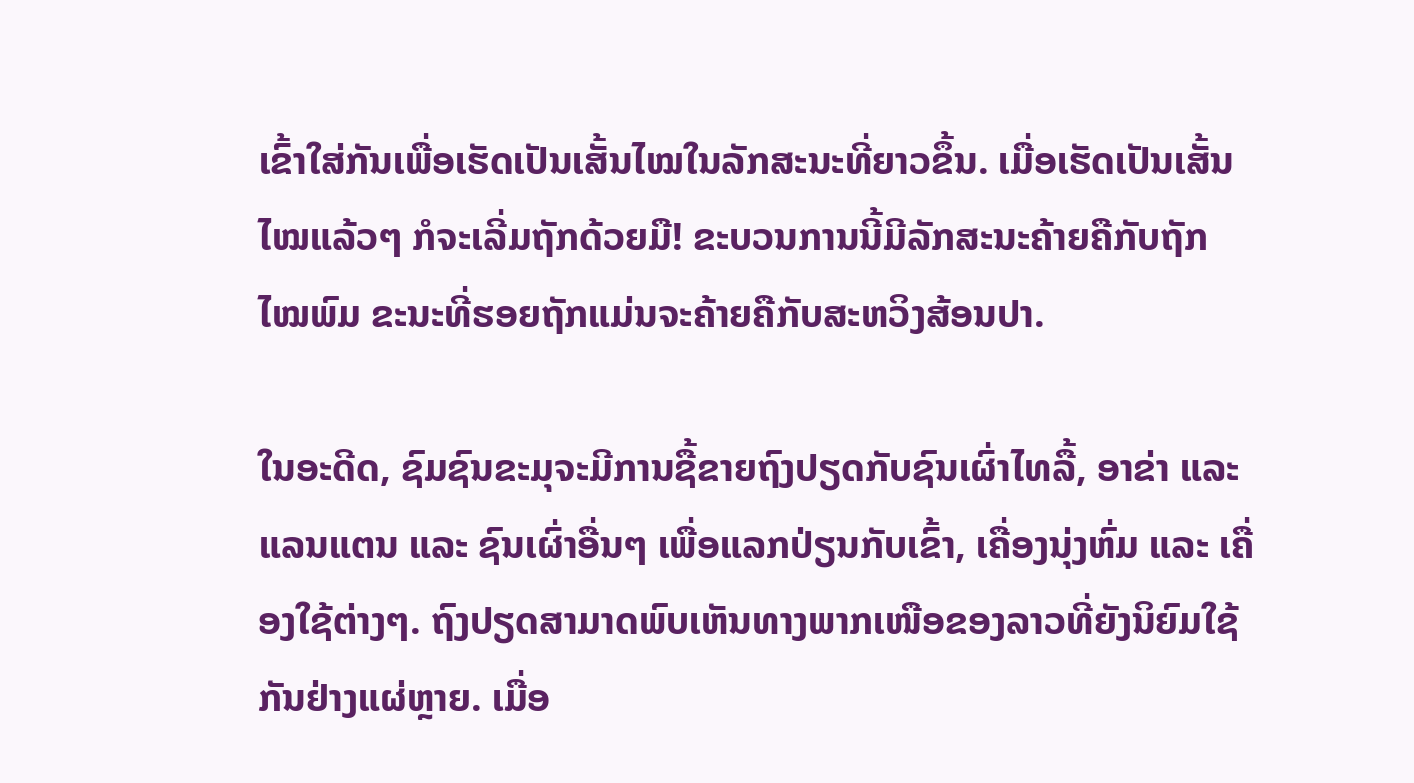ເຂົ້າໃສ່ກັນເພື່ອເຮັດເປັນເສັ້ນໄໝໃນລັກສະນະທີ່ຍາວຂຶ້ນ. ເມື່ອເຮັດເປັນເສັ້ນໄໝແລ້ວໆ ກໍຈະເລີ່ມຖັກດ້ວຍມື! ຂະບວນການນີ້ມີລັກສະນະຄ້າຍຄືກັບຖັກໄໝພົມ ຂະນະທີ່ຮອຍຖັກແມ່ນຈະຄ້າຍຄືກັບສະຫວິງສ້ອນປາ.

ໃນອະດີດ, ຊົມຊົນຂະມຸຈະມີການຊື້ຂາຍຖົງປຽດກັບຊົນເຜົ່າໄທລື້, ອາຂ່າ ແລະ ແລນແຕນ ແລະ ຊົນເຜົ່າອື່ນໆ ເພື່ອແລກປ່ຽນກັບເຂົ້າ, ເຄື່ອງນຸ່ງຫົ່ມ ແລະ ເຄື່ອງໃຊ້ຕ່າງໆ. ຖົງປຽດສາມາດພົບເຫັນທາງພາກເໜືອຂອງລາວທີ່ຍັງນິຍົມໃຊ້ກັນຢ່າງແຜ່ຫຼາຍ. ເມື່ອ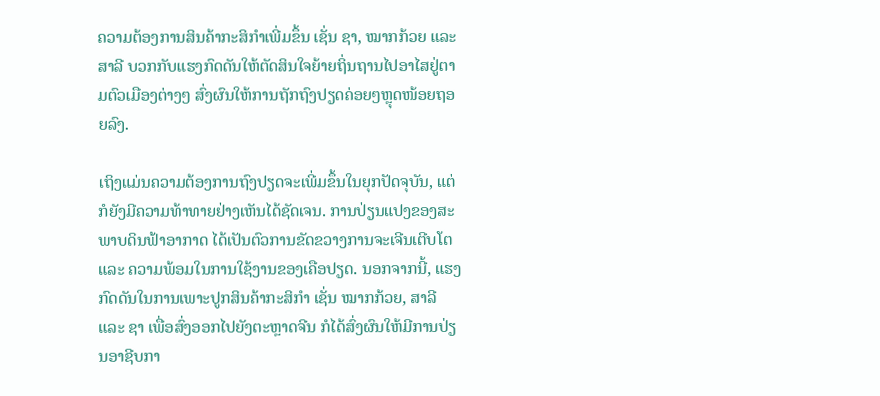ຄວາມຕ້ອງການສິນຄ້າກະສິກໍາເພີ່ມຂຶ້ນ ເຊັ່ນ ຊາ, ໝາກກ້ວຍ ແລະ ສາລີ ບວກກັບແຮງກົດດັນໃຫ້ຕັດສິນໃຈຍ້າຍຖິ່ນຖານໄປອາໄສຢູ່ຕາມຕົວເມືອງຕ່າງໆ ສົ່ງຜົນໃຫ້ການຖັກຖົງປຽດຄ່ອຍໆຫຼຸດໜ້ອຍຖອຍລົງ.

ເຖິງແມ່ນຄວາມຕ້ອງການຖົງປຽດຈະເພີ່ມຂຶ້ນໃນຍຸກປັດຈຸບັນ, ແຕ່ກໍຍັງມີຄວາມທ້າທາຍຢ່າງເຫັນໄດ້ຊັດເຈນ. ການປ່ຽນແປງຂອງສະພາບດິນຟ້າອາກາດ ໄດ້ເປັນຕົວການຂັດຂວາງການຈະເຈີນເຕີບໂຕ ແລະ ຄວາມພ້ອມໃນການໃຊ້ງານຂອງເຄືອປຽດ. ນອກຈາກນີ້, ແຮງກົດດັນໃນການເພາະປູກສິນຄ້າກະສິກໍາ ເຊັ່ນ ໝາກກ້ວຍ, ສາລີ ແລະ ຊາ ເພື່ອສົ່ງອອກໄປຍັງຕະຫຼາດຈີນ ກໍໄດ້ສົ່ງຜົນໃຫ້ມີການປ່ຽນອາຊີບກາ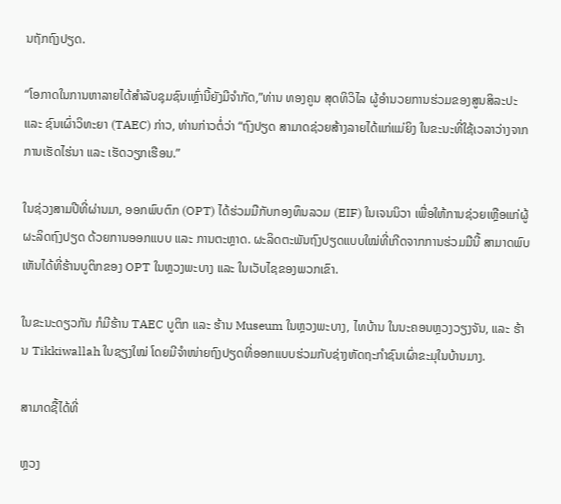ນຖັກຖົງປຽດ.

“ໂອກາດໃນການຫາລາຍໄດ້ສໍາລັບຊຸມຊົນເຫຼົ່ານີ້ຍັງມີຈໍາກັດ,”ທ່ານ ທອງຄູນ ສຸດທິວິໄລ ຜູ້ອໍານວຍການຮ່ວມຂອງສູນສິລະປະ ແລະ ຊົນເຜົ່າວິທະຍາ (TAEC) ກ່າວ, ທ່ານກ່າວຕໍ່ວ່າ “ຖົງປຽດ ສາມາດຊ່ວຍສ້າງລາຍໄດ້ແກ່ແມ່ຍິງ ໃນຂະນະທີ່ໃຊ້ເວລາວ່າງຈາກການເຮັດໄຮ່ນາ ແລະ ເຮັດວຽກເຮືອນ.”

ໃນຊ່ວງສາມປີທີ່ຜ່ານມາ, ອອກພົບຕົກ (OPT) ໄດ້ຮ່ວມມືກັບກອງທຶນລວມ (EIF) ໃນເຈນນິວາ ເພື່ອໃຫ້ການຊ່ວຍເຫຼືອແກ່ຜູ້ຜະລິດຖົງປຽດ ດ້ວຍການອອກແບບ ແລະ ການຕະຫຼາດ. ຜະລິດຕະພັນຖົງປຽດແບບໃໝ່ທີ່ເກີດຈາກການຮ່ວມມືນີ້ ສາມາດພົບເຫັນໄດ້ທີ່ຮ້ານບູຕິກຂອງ OPT ໃນຫຼວງພະບາງ ແລະ ໃນເວັບໄຊຂອງພວກເຂົາ.

ໃນຂະນະດຽວກັນ ກໍມີຮ້ານ TAEC ບູຕິກ ແລະ ຮ້ານ Museum ໃນຫຼວງພະບາງ, ໄທບ້ານ ໃນນະຄອນຫຼວງວຽງຈັນ, ແລະ ຮ້ານ Tikkiwallah ໃນຊຽງໃໝ່ ໂດຍມີຈໍາໜ່າຍຖົງປຽດທີ່ອອກແບບຮ່ວມກັບຊ່າງຫັດຖະກໍາຊົນເຜົ່າຂະມຸໃນບ້ານມາງ.

ສາມາດຊື້ໄດ້ທີ່

ຫຼວງ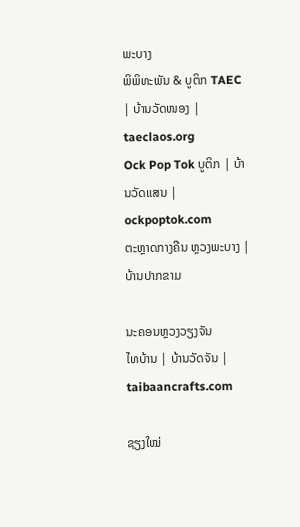ພະບາງ
ພິພິທະພັນ & ບູຕິກ TAEC | ບ້ານວັດໜອງ | taeclaos.org
Ock Pop Tok ບູຕິກ | ບ້ານວັດແສນ | ockpoptok.com
ຕະຫຼາດກາງຄືນ ຫຼວງພະບາງ | ບ້ານປາກຂາມ

ນະຄອນຫຼວງວຽງຈັນ
ໄທບ້ານ | ບ້ານວັດຈັນ | taibaancrafts.com

ຊຽງໃໝ່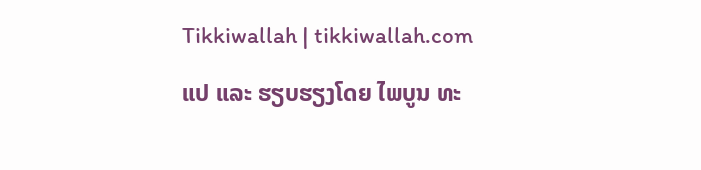Tikkiwallah | tikkiwallah.com

ແປ ແລະ ຮຽບຮຽງໂດຍ ໄພບູນ ທະ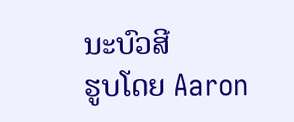ນະບົວສີ
ຮູບໂດຍ Aaron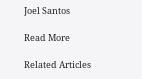Joel Santos

Read More

Related Articles